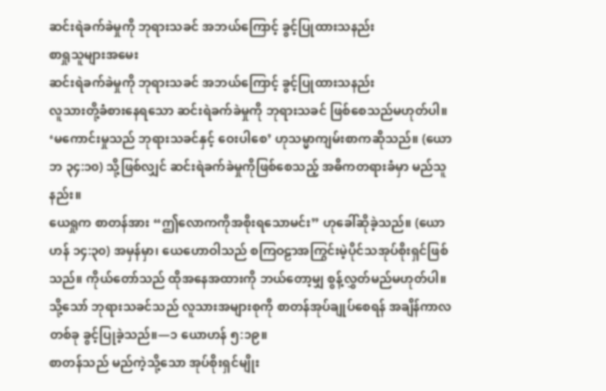ဆင်းရဲခက်ခဲမှုကို ဘုရားသခင် အဘယ်ကြောင့် ခွင့်ပြုထားသနည်း
စာရှုသူများအမေး
ဆင်းရဲခက်ခဲမှုကို ဘုရားသခင် အဘယ်ကြောင့် ခွင့်ပြုထားသနည်း
လူသားတို့ခံစားနေရသော ဆင်းရဲခက်ခဲမှုကို ဘုရားသခင် ဖြစ်စေသည်မဟုတ်ပါ။ ‘မကောင်းမှုသည် ဘုရားသခင်နှင့် ဝေးပါစေ’ ဟုသမ္မာကျမ်းစာကဆိုသည်။ (ယောဘ ၃၄:၁၀) သို့ဖြစ်လျှင် ဆင်းရဲခက်ခဲမှုကိုဖြစ်စေသည့် အဓိကတရားခံမှာ မည်သူနည်း။
ယေရှုက စာတန်အား “ဤလောကကိုအစိုးရသောမင်း” ဟုခေါ်ဆိုခဲ့သည်။ (ယောဟန် ၁၄:၃၀) အမှန်မှာ၊ ယေဟောဝါသည် စကြဝဠာအကြွင်းမဲ့ပိုင်သအုပ်စိုးရှင်ဖြစ်သည်။ ကိုယ်တော်သည် ထိုအနေအထားကို ဘယ်တော့မျှ စွန့်လွှတ်မည်မဟုတ်ပါ။ သို့သော် ဘုရားသခင်သည် လူသားအများစုကို စာတန်အုပ်ချုပ်စေရန် အချိန်ကာလတစ်ခု ခွင့်ပြုခဲ့သည်။—၁ ယောဟန် ၅:၁၉။
စာတန်သည် မည်ကဲ့သို့သော အုပ်စိုးရှင်မျိုး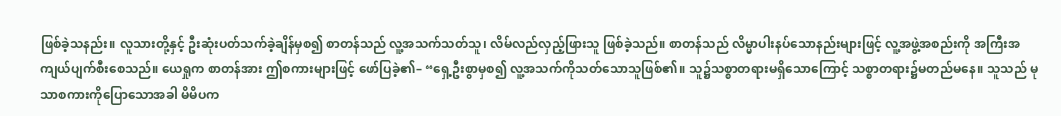ဖြစ်ခဲ့သနည်း။ လူသားတို့နှင့် ဦးဆုံးပတ်သက်ခဲ့ချိန်မှစ၍ စာတန်သည် လူ့အသက်သတ်သူ၊ လိမ်လည်လှည့်ဖြားသူ ဖြစ်ခဲ့သည်။ စာတန်သည် လိမ္မာပါးနပ်သောနည်းများဖြင့် လူ့အဖွဲ့အစည်းကို အကြီးအကျယ်ပျက်စီးစေသည်။ ယေရှုက စာတန်အား ဤစကားများဖြင့် ဖော်ပြခဲ့၏– “ရှေ့ဦးစွာမှစ၍ လူ့အသက်ကိုသတ်သောသူဖြစ်၏။ သူ၌သစ္စာတရားမရှိသောကြောင့် သစ္စာတရား၌မတည်မနေ။ သူသည် မုသာစကားကိုပြောသောအခါ မိမိပက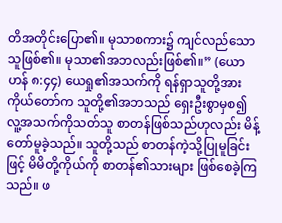တိအတိုင်းပြော၏။ မုသာစကား၌ ကျင်လည်သောသူဖြစ်၏။ မုသာ၏အဘလည်းဖြစ်၏။” (ယောဟန် ၈:၄၄) ယေရှု၏အသက်ကို ရန်ရှာသူတို့အား ကိုယ်တော်က သူတို့၏အဘသည် ရှေးဦးစွာမှစ၍ လူ့အသက်ကိုသတ်သူ စာတန်ဖြစ်သည်ဟုလည်း မိန့်တော်မူခဲ့သည်။ သူတို့သည် စာတန်ကဲ့သို့ပြုမူခြင်းဖြင့် မိမိတို့ကိုယ်ကို စာတန်၏သားများ ဖြစ်စေခဲ့ကြသည်။ ဖ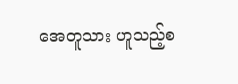အေတူသား ဟူသည့်စ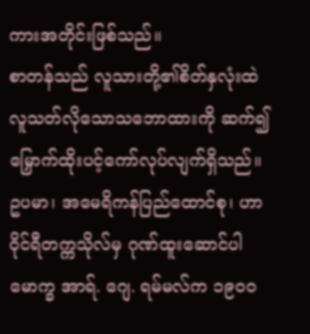ကားအတိုင်းဖြစ်သည်။
စာတန်သည် လူသားတို့၏စိတ်နှလုံးထဲ လူသတ်လိုသောသဘောထားကို ဆက်၍မြှောက်ထိုးပင့်ကော်လုပ်လျက်ရှိသည်။ ဥပမာ၊ အမေရိကန်ပြည်ထောင်စု၊ ဟာဝိုင်ရီတက္ကသိုလ်မှ ဂုဏ်ထူးဆောင်ပါမောက္ခ အာရ်. ဂျေ. ရမ်မလ်က ၁၉၀၀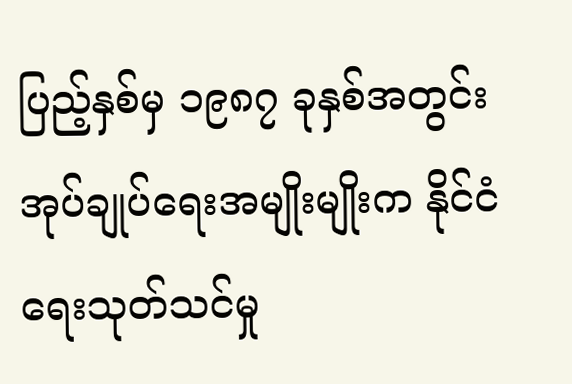ပြည့်နှစ်မှ ၁၉၈၇ ခုနှစ်အတွင်း အုပ်ချုပ်ရေးအမျိုးမျိုးက နိုင်ငံရေးသုတ်သင်မှု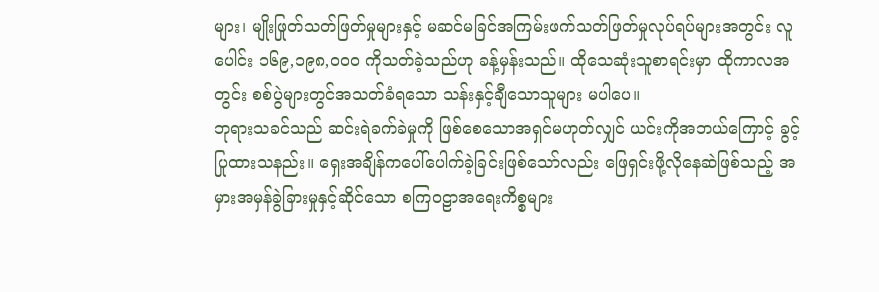များ၊ မျိုးဖြုတ်သတ်ဖြတ်မှုများနှင့် မဆင်မခြင်အကြမ်းဖက်သတ်ဖြတ်မှုလုပ်ရပ်များအတွင်း လူပေါင်း ၁၆၉,၁၉၈,၀၀၀ ကိုသတ်ခဲ့သည်ဟု ခန့်မှန်းသည်။ ထိုသေဆုံးသူစာရင်းမှာ ထိုကာလအတွင်း စစ်ပွဲများတွင်အသတ်ခံရသော သန်းနှင့်ချီသောသူများ မပါပေ။
ဘုရားသခင်သည် ဆင်းရဲခက်ခဲမှုကို ဖြစ်စေသောအရှင်မဟုတ်လျှင် ယင်းကိုအဘယ်ကြောင့် ခွင့်ပြုထားသနည်း။ ရှေးအချိန်ကပေါ်ပေါက်ခဲ့ခြင်းဖြစ်သော်လည်း ဖြေရှင်းဖို့လိုနေဆဲဖြစ်သည့် အမှားအမှန်ခွဲခြားမှုနှင့်ဆိုင်သော စကြဝဠာအရေးကိစ္စများ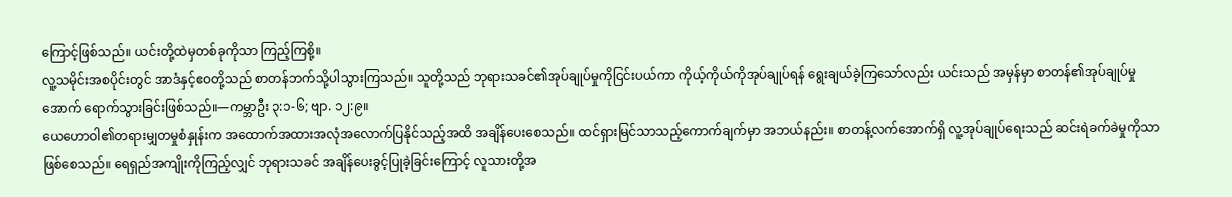ကြောင့်ဖြစ်သည်။ ယင်းတို့ထဲမှတစ်ခုကိုသာ ကြည့်ကြစို့။
လူ့သမိုင်းအစပိုင်းတွင် အာဒံနှင့်ဧဝတို့သည် စာတန်ဘက်သို့ပါသွားကြသည်။ သူတို့သည် ဘုရားသခင်၏အုပ်ချုပ်မှုကိုငြင်းပယ်ကာ ကိုယ့်ကိုယ်ကိုအုပ်ချုပ်ရန် ရွေးချယ်ခဲ့ကြသော်လည်း ယင်းသည် အမှန်မှာ စာတန်၏အုပ်ချုပ်မှုအောက် ရောက်သွားခြင်းဖြစ်သည်။—ကမ္ဘာဦး ၃:၁-၆; ဗျာ. ၁၂:၉။
ယေဟောဝါ၏တရားမျှတမှုစံနှုန်းက အထောက်အထားအလုံအလောက်ပြနိုင်သည့်အထိ အချိန်ပေးစေသည်။ ထင်ရှားမြင်သာသည့်ကောက်ချက်မှာ အဘယ်နည်း။ စာတန့်လက်အောက်ရှိ လူ့အုပ်ချုပ်ရေးသည် ဆင်းရဲခက်ခဲမှုကိုသာ ဖြစ်စေသည်။ ရေရှည်အကျိုးကိုကြည့်လျှင် ဘုရားသခင် အချိန်ပေးခွင့်ပြုခဲ့ခြင်းကြောင့် လူသားတို့အ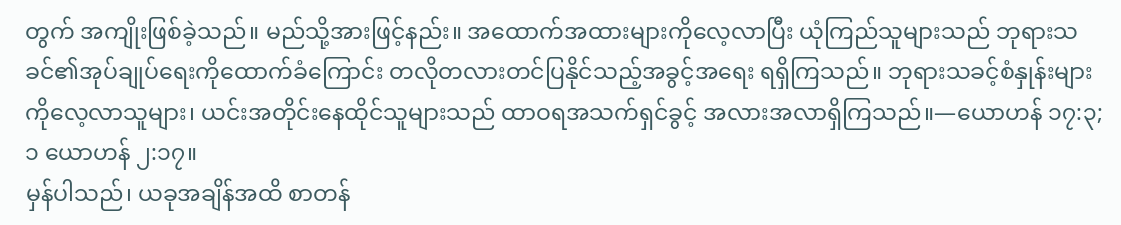တွက် အကျိုးဖြစ်ခဲ့သည်။ မည်သို့အားဖြင့်နည်း။ အထောက်အထားများကိုလေ့လာပြီး ယုံကြည်သူများသည် ဘုရားသခင်၏အုပ်ချုပ်ရေးကိုထောက်ခံကြောင်း တလိုတလားတင်ပြနိုင်သည့်အခွင့်အရေး ရရှိကြသည်။ ဘုရားသခင့်စံနှုန်းများကိုလေ့လာသူများ၊ ယင်းအတိုင်းနေထိုင်သူများသည် ထာဝရအသက်ရှင်ခွင့် အလားအလာရှိကြသည်။—ယောဟန် ၁၇:၃; ၁ ယောဟန် ၂:၁၇။
မှန်ပါသည်၊ ယခုအချိန်အထိ စာတန်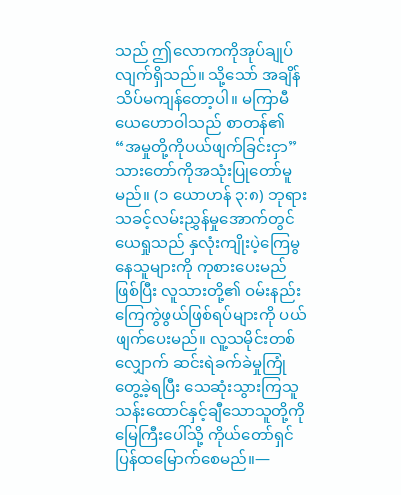သည် ဤလောကကိုအုပ်ချုပ်လျက်ရှိသည်။ သို့သော် အချိန်သိပ်မကျန်တော့ပါ။ မကြာမီ ယေဟောဝါသည် စာတန်၏ “အမှုတို့ကိုပယ်ဖျက်ခြင်းငှာ” သားတော်ကိုအသုံးပြုတော်မူမည်။ (၁ ယောဟန် ၃:၈) ဘုရားသခင့်လမ်းညွှန်မှုအောက်တွင် ယေရှုသည် နှလုံးကျိုးပဲ့ကြေမွနေသူများကို ကုစားပေးမည်ဖြစ်ပြီး လူသားတို့၏ ဝမ်းနည်းကြေကွဲဖွယ်ဖြစ်ရပ်များကို ပယ်ဖျက်ပေးမည်။ လူ့သမိုင်းတစ်လျှောက် ဆင်းရဲခက်ခဲမှုကြုံတွေ့ခဲ့ရပြီး သေဆုံးသွားကြသူ သန်းထောင်နှင့်ချီသောသူတို့ကို မြေကြီးပေါ်သို့ ကိုယ်တော်ရှင်ပြန်ထမြောက်စေမည်။—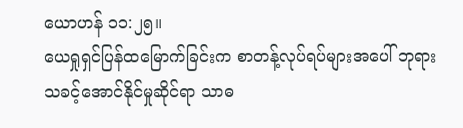ယောဟန် ၁၁:၂၅။
ယေရှုရှင်ပြန်ထမြောက်ခြင်းက စာတန့်လုပ်ရပ်များအပေါ် ဘုရားသခင့်အောင်နိုင်မှုဆိုင်ရာ သာဓ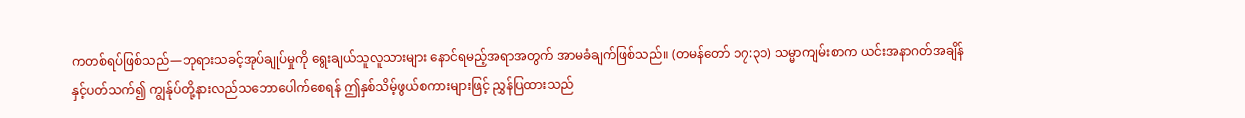ကတစ်ရပ်ဖြစ်သည်—ဘုရားသခင့်အုပ်ချုပ်မှုကို ရွေးချယ်သူလူသားများ နောင်ရမည့်အရာအတွက် အာမခံချက်ဖြစ်သည်။ (တမန်တော် ၁၇:၃၁) သမ္မာကျမ်းစာက ယင်းအနာဂတ်အချိန်နှင့်ပတ်သက်၍ ကျွန်ုပ်တို့နားလည်သဘောပေါက်စေရန် ဤနှစ်သိမ့်ဖွယ်စကားများဖြင့် ညွှန်ပြထားသည်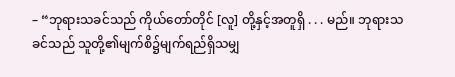– “ဘုရားသခင်သည် ကိုယ်တော်တိုင် [လူ] တို့နှင့်အတူရှိ . . . မည်။ ဘုရားသခင်သည် သူတို့၏မျက်စိ၌မျက်ရည်ရှိသမျှ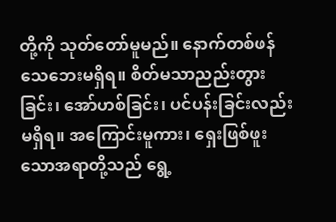တို့ကို သုတ်တော်မူမည်။ နောက်တစ်ဖန် သေဘေးမရှိရ။ စိတ်မသာညည်းတွားခြင်း၊ အော်ဟစ်ခြင်း၊ ပင်ပန်းခြင်းလည်းမရှိရ။ အကြောင်းမူကား၊ ရှေးဖြစ်ဖူးသောအရာတို့သည် ရွေ့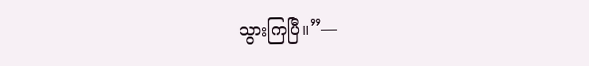သွားကြပြီ။”—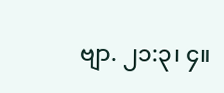ဗျာ. ၂၁:၃၊ ၄။